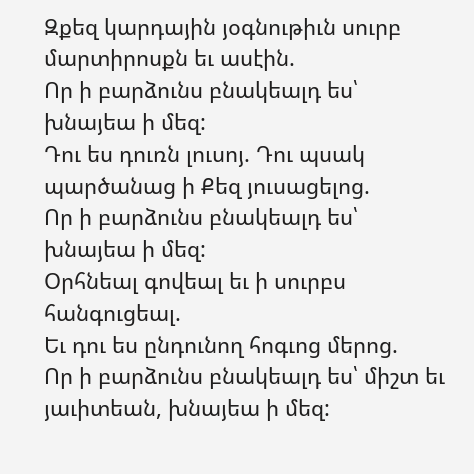Զքեզ կարդային յօգնութիւն սուրբ մարտիրոսքն եւ ասէին.
Որ ի բարձունս բնակեալդ ես՝ խնայեա ի մեզ:
Դու ես դուռն լուսոյ. Դու պսակ պարծանաց ի Քեզ յուսացելոց.
Որ ի բարձունս բնակեալդ ես՝ խնայեա ի մեզ:
Օրհնեալ գովեալ եւ ի սուրբս հանգուցեալ.
Եւ դու ես ընդունող հոգւոց մերոց.
Որ ի բարձունս բնակեալդ ես՝ միշտ եւ յաւիտեան, խնայեա ի մեզ: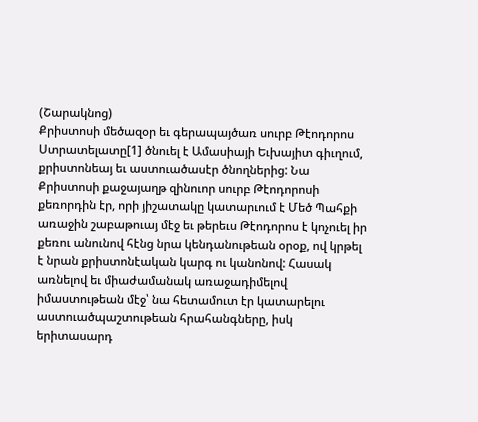(Շարակնոց)
Քրիստոսի մեծազօր եւ գերապայծառ սուրբ Թէոդորոս Ստրատելատը[1] ծնուել է Ամասիայի Եւխայիտ գիւղում, քրիստոնեայ եւ աստուածասէր ծնողներից: Նա Քրիստոսի քաջայաղթ զինուոր սուրբ Թէոդորոսի քեռորդին էր, որի յիշատակը կատարւում է Մեծ Պահքի առաջին շաբաթուայ մէջ եւ թերեւս Թէոդորոս է կոչուել իր քեռու անունով հէնց նրա կենդանութեան օրօք, ով կրթել է նրան քրիստոնէական կարգ ու կանոնով: Հասակ առնելով եւ միաժամանակ առաջադիմելով իմաստութեան մէջ՝ նա հետամուտ էր կատարելու աստուածպաշտութեան հրահանգները, իսկ երիտասարդ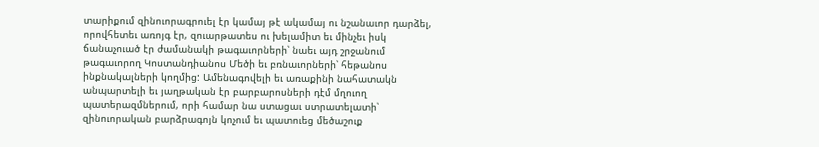տարիքում զինուորագրուել էր կամայ թէ ակամայ ու նշանաւոր դարձել, որովհետեւ առոյգ էր, զուարթատես ու խելամիտ եւ մինչեւ իսկ ճանաչուած էր ժամանակի թագաւորների՝ նաեւ այդ շրջանում թագաւորող Կոստանդիանոս Մեծի եւ բռնաւորների՝ հեթանոս ինքնակալների կողմից: Ամենագովելի եւ առաքինի նահատակն անպարտելի եւ յաղթական էր բարբարոսների դէմ մղուող պատերազմներում, որի համար նա ստացաւ ստրատելատի՝ զինուորական բարձրագոյն կոչում եւ պատուեց մեծաշուք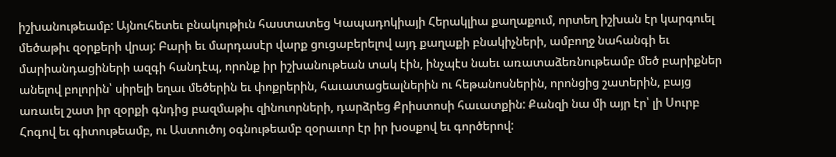իշխանութեամբ: Այնուհետեւ բնակութիւն հաստատեց Կապադոկիայի Հերակլիա քաղաքում, որտեղ իշխան էր կարգուել մեծաթիւ զօրքերի վրայ: Բարի եւ մարդասէր վարք ցուցաբերելով այդ քաղաքի բնակիչների, ամբողջ նահանգի եւ մարիանդացիների ազգի հանդէպ, որոնք իր իշխանութեան տակ էին, ինչպէս նաեւ առատաձեռնութեամբ մեծ բարիքներ անելով բոլորին՝ սիրելի եղաւ մեծերին եւ փոքրերին, հաւատացեալներին ու հեթանոսներին, որոնցից շատերին, բայց առաւել շատ իր զօրքի գնդից բազմաթիւ զինուորների, դարձրեց Քրիստոսի հաւատքին: Քանզի նա մի այր էր՝ լի Սուրբ Հոգով եւ գիտութեամբ, ու Աստուծոյ օգնութեամբ զօրաւոր էր իր խօսքով եւ գործերով: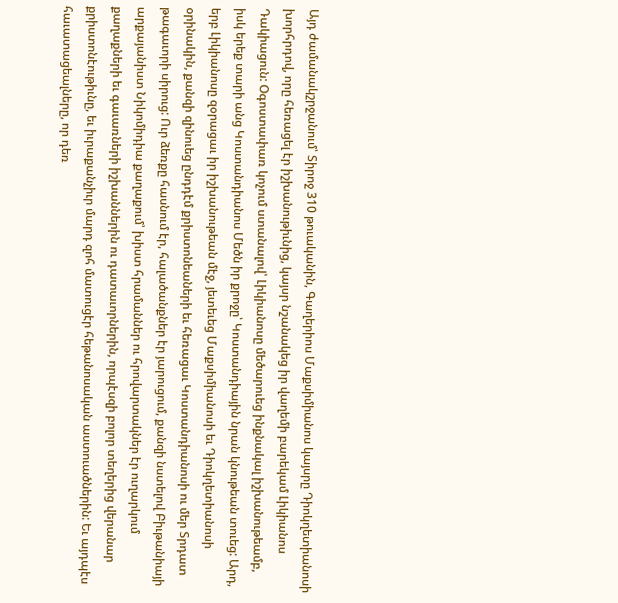Այդ ժամանակշրջանում՝ Տիրոջ 310 թուականին, Գաղերիոս Մաքսիմիանոս կայսրը Դիոկղետիանոսի խորհրդով, որը հեռացել էր իշխանութիւնից, կայսր նշանակեց իր վաղեմի բարեկամ Լիկիանոս Դակիացուն: Օգոստափառ կոչում ստանալով՝ Լիկիանոսը մեծարուեց ինքնակալ իշխանութեամբ, իսկ երեք տարի անց Կոստանդիանոս Մեծն իր քրոջը՝ Կոստանդիային նրան կնութեան տուեց: Արդ, երբ Լիկիանոսը զօրացաւ իր իշխանութեան մէջ, յետեւեց Մաքսիմիանոսի եւ Դիոկղետիանոսի օրինակին, քանզի զինուեց ընդդէմ քրիստոնեաների եւ հեռացաւ Կոստանդիանոսի ու մեր Տրդատ թագաւորի սիրուց: Ուր ձեռքը հասնում էր, հալածանքներ էր յարուցում, քանզի նստելով Բիւթանիայի արքայանիստ Նիկոմիդիա քաղաքում՝ խիստ հրամաններ ու հրովարտակներ էր ուղարկում քաղաքների եւ գաւառների իշխաններին ու դատաւորներին, որպէսզի բոլոր տեղերից վերանար քրիստոնէութիւնը, եւ իւրաքանչիւր մարդ զոհ մատուցէր հեթանոսական աստուածներին: Եւ այդպէս հաւատացեալները, որ դեռ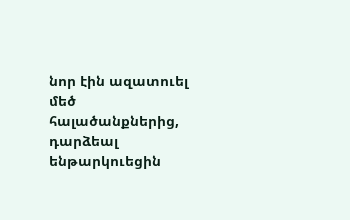նոր էին ազատուել մեծ հալածանքներից, դարձեալ ենթարկուեցին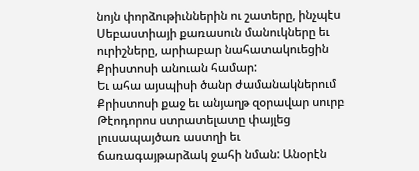նոյն փորձութիւններին ու շատերը, ինչպէս Սեբաստիայի քառասուն մանուկները եւ ուրիշները, արիաբար նահատակուեցին Քրիստոսի անուան համար:
Եւ ահա այսպիսի ծանր ժամանակներում Քրիստոսի քաջ եւ անյաղթ զօրավար սուրբ Թէոդորոս ստրատելատը փայլեց լուսապայծառ աստղի եւ ճառագայթարձակ ջահի նման: Անօրէն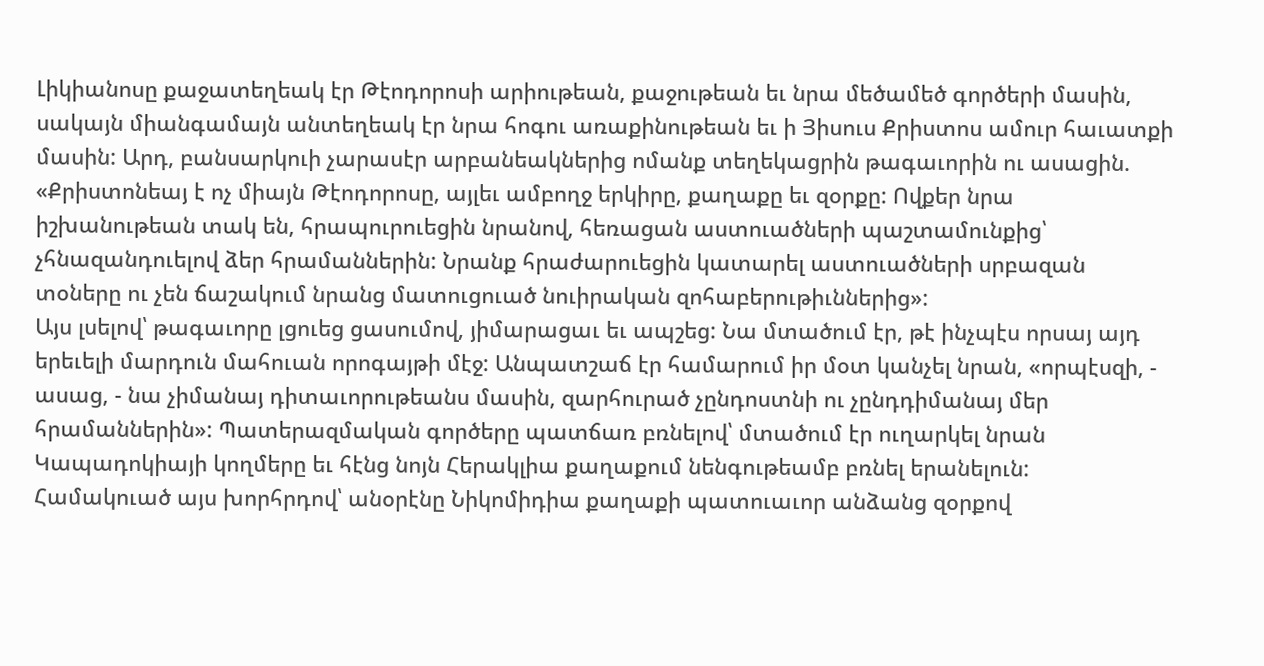Լիկիանոսը քաջատեղեակ էր Թէոդորոսի արիութեան, քաջութեան եւ նրա մեծամեծ գործերի մասին, սակայն միանգամայն անտեղեակ էր նրա հոգու առաքինութեան եւ ի Յիսուս Քրիստոս ամուր հաւատքի մասին: Արդ, բանսարկուի չարասէր արբանեակներից ոմանք տեղեկացրին թագաւորին ու ասացին. «Քրիստոնեայ է ոչ միայն Թէոդորոսը, այլեւ ամբողջ երկիրը, քաղաքը եւ զօրքը: Ովքեր նրա իշխանութեան տակ են, հրապուրուեցին նրանով, հեռացան աստուածների պաշտամունքից՝ չհնազանդուելով ձեր հրամաններին: Նրանք հրաժարուեցին կատարել աստուածների սրբազան տօները ու չեն ճաշակում նրանց մատուցուած նուիրական զոհաբերութիւններից»:
Այս լսելով՝ թագաւորը լցուեց ցասումով, յիմարացաւ եւ ապշեց: Նա մտածում էր, թէ ինչպէս որսայ այդ երեւելի մարդուն մահուան որոգայթի մէջ: Անպատշաճ էր համարում իր մօտ կանչել նրան, «որպէսզի, - ասաց, - նա չիմանայ դիտաւորութեանս մասին, զարհուրած չընդոստնի ու չընդդիմանայ մեր հրամաններին»: Պատերազմական գործերը պատճառ բռնելով՝ մտածում էր ուղարկել նրան Կապադոկիայի կողմերը եւ հէնց նոյն Հերակլիա քաղաքում նենգութեամբ բռնել երանելուն: Համակուած այս խորհրդով՝ անօրէնը Նիկոմիդիա քաղաքի պատուաւոր անձանց զօրքով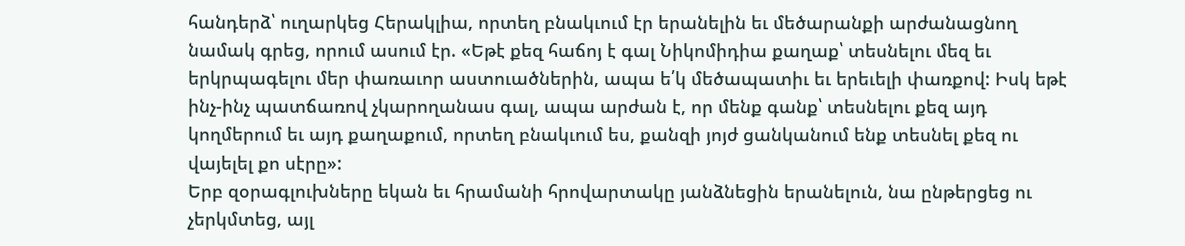հանդերձ՝ ուղարկեց Հերակլիա, որտեղ բնակւում էր երանելին եւ մեծարանքի արժանացնող նամակ գրեց, որում ասում էր. «Եթէ քեզ հաճոյ է գալ Նիկոմիդիա քաղաք՝ տեսնելու մեզ եւ երկրպագելու մեր փառաւոր աստուածներին, ապա ե՛կ մեծապատիւ եւ երեւելի փառքով: Իսկ եթէ ինչ-ինչ պատճառով չկարողանաս գալ, ապա արժան է, որ մենք գանք՝ տեսնելու քեզ այդ կողմերում եւ այդ քաղաքում, որտեղ բնակւում ես, քանզի յոյժ ցանկանում ենք տեսնել քեզ ու վայելել քո սէրը»:
Երբ զօրագլուխները եկան եւ հրամանի հրովարտակը յանձնեցին երանելուն, նա ընթերցեց ու չերկմտեց, այլ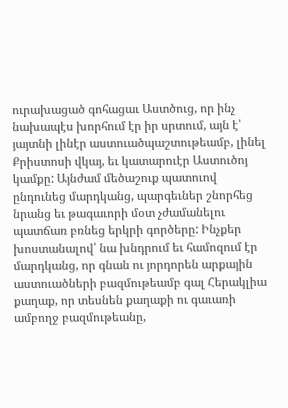ուրախացած գոհացաւ Աստծուց, որ ինչ նախապէս խորհում էր իր սրտում, այն է՝ յայտնի լինէր աստուածպաշտութեամբ, լինել Քրիստոսի վկայ, եւ կատարուէր Աստուծոյ կամքը: Այնժամ մեծաշուք պատուով ընդունեց մարդկանց, պարգեւներ շնորհեց նրանց եւ թագաւորի մօտ չժամանելու պատճառ բռնեց երկրի գործերը: Ինչքեր խոստանալով՝ նա խնդրում եւ համոզում էր մարդկանց, որ գնան ու յորդորեն արքային աստուածների բազմութեամբ գալ Հերակլիա քաղաք, որ տեսնեն քաղաքի ու գաւառի ամբողջ բազմութեանը,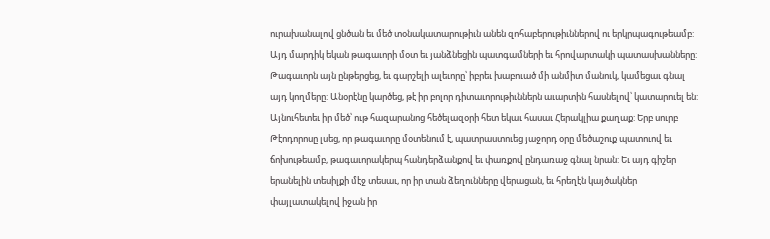ուրախանալով ցնծան եւ մեծ տօնակատարութիւն անեն զոհաբերութիւններով ու երկրպագութեամբ:
Այդ մարդիկ եկան թագաւորի մօտ եւ յանձնեցին պատգամների եւ հրովարտակի պատասխանները: Թագաւորն այն ընթերցեց, եւ գարշելի ալեւորը՝ իբրեւ խաբուած մի անմիտ մանուկ, կամեցաւ գնալ այդ կողմերը: Անօրէնը կարծեց, թէ իր բոլոր դիտաւորութիւններն աւարտին հասնելով՝ կատարուել են: Այնուհետեւ իր մեծ՝ ութ հազարանոց հեծելազօրի հետ եկաւ հասաւ Հերակլիա քաղաք: Երբ սուրբ Թէոդորոսը լսեց, որ թագաւորը մօտենում է, պատրաստուեց յաջորդ օրը մեծաշուք պատուով եւ ճոխութեամբ, թագաւորակերպ հանդերձանքով եւ փառքով ընդառաջ գնալ նրան: Եւ այդ գիշեր երանելին տեսիլքի մէջ տեսաւ, որ իր տան ձեղունները վերացան, եւ հրեղէն կայծակներ փայլատակելով իջան իր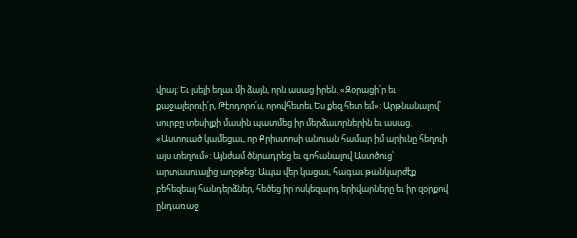վրայ: Եւ լսելի եղաւ մի ձայն, որն ասաց իրեն. «Զօրացի՛ր եւ քաջալերուի՛ր, Թէոդորո՛ս, որովհետեւ Ես քեզ հետ եմ»: Արթնանալով՝ սուրբը տեսիլքի մասին պատմեց իր մերձաւորներին եւ ասաց. «Աստուած կամեցաւ, որ Քրիստոսի անուան համար իմ արիւնը հեղուի այս տեղում»: Այնժամ ծնրադրեց եւ գոհանալով Աստծուց՝ արտասուալից աղօթեց: Ապա վեր կացաւ, հագաւ թանկարժէք բեհեզեայ հանդերձներ, հեծեց իր ոսկեզարդ երիվարները եւ իր զօրքով ընդառաջ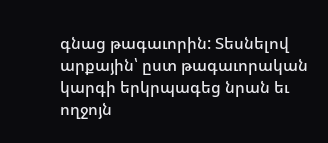գնաց թագաւորին: Տեսնելով արքային՝ ըստ թագաւորական կարգի երկրպագեց նրան եւ ողջոյն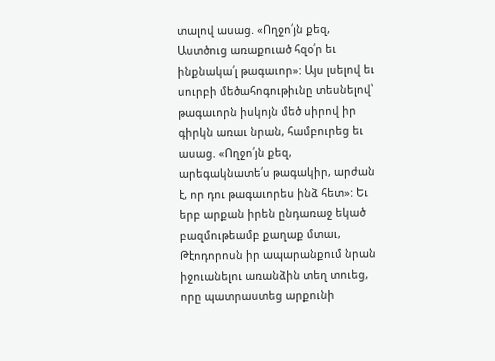տալով ասաց. «Ողջո՛յն քեզ, Աստծուց առաքուած հզօ՛ր եւ ինքնակա՛լ թագաւոր»: Այս լսելով եւ սուրբի մեծահոգութիւնը տեսնելով՝ թագաւորն իսկոյն մեծ սիրով իր գիրկն առաւ նրան, համբուրեց եւ ասաց. «Ողջո՛յն քեզ, արեգակնատե՛ս թագակիր, արժան է, որ դու թագաւորես ինձ հետ»: Եւ երբ արքան իրեն ընդառաջ եկած բազմութեամբ քաղաք մտաւ, Թէոդորոսն իր ապարանքում նրան իջուանելու առանձին տեղ տուեց, որը պատրաստեց արքունի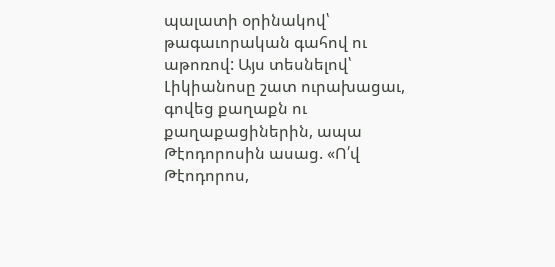պալատի օրինակով՝ թագաւորական գահով ու աթոռով: Այս տեսնելով՝ Լիկիանոսը շատ ուրախացաւ, գովեց քաղաքն ու քաղաքացիներին, ապա Թէոդորոսին ասաց. «Ո՛վ Թէոդորոս,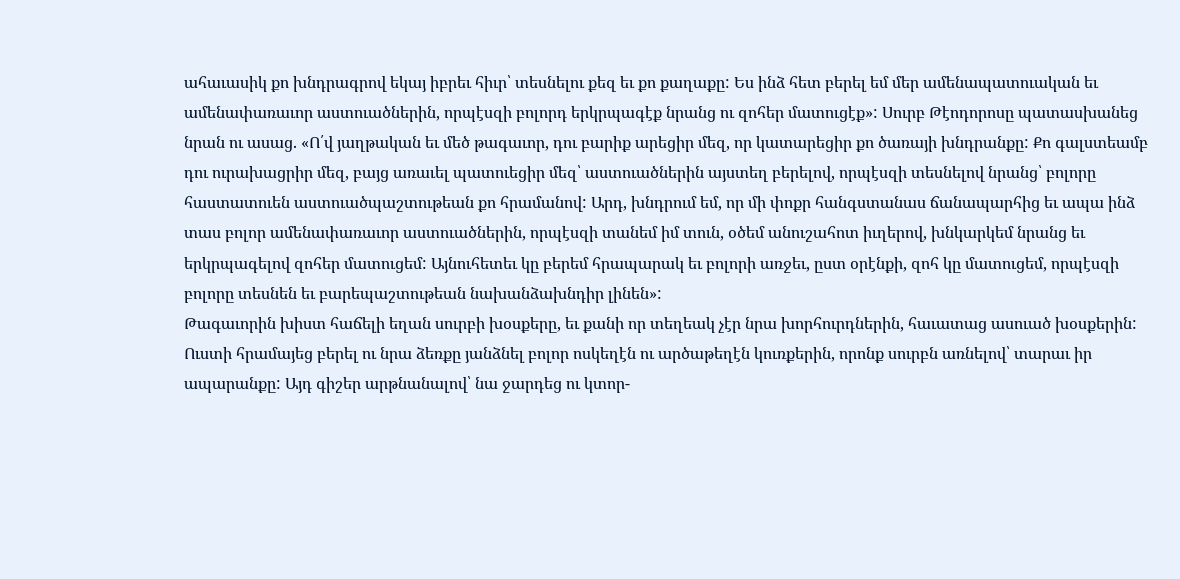ահաւասիկ քո խնդրագրով եկայ իբրեւ հիւր՝ տեսնելու քեզ եւ քո քաղաքը: Ես ինձ հետ բերել եմ մեր ամենապատուական եւ ամենափառաւոր աստուածներին, որպէսզի բոլորդ երկրպագէք նրանց ու զոհեր մատուցէք»: Սուրբ Թէոդորոսը պատասխանեց նրան ու ասաց. «Ո՛վ յաղթական եւ մեծ թագաւոր, դու բարիք արեցիր մեզ, որ կատարեցիր քո ծառայի խնդրանքը: Քո գալստեամբ դու ուրախացրիր մեզ, բայց առաւել պատուեցիր մեզ՝ աստուածներին այստեղ բերելով, որպէսզի տեսնելով նրանց՝ բոլորը հաստատուեն աստուածպաշտութեան քո հրամանով: Արդ, խնդրում եմ, որ մի փոքր հանգստանաս ճանապարհից եւ ապա ինձ տաս բոլոր ամենափառաւոր աստուածներին, որպէսզի տանեմ իմ տուն, օծեմ անուշահոտ իւղերով, խնկարկեմ նրանց եւ երկրպագելով զոհեր մատուցեմ: Այնուհետեւ կը բերեմ հրապարակ եւ բոլորի առջեւ, ըստ օրէնքի, զոհ կը մատուցեմ, որպէսզի բոլորը տեսնեն եւ բարեպաշտութեան նախանձախնդիր լինեն»:
Թագաւորին խիստ հաճելի եղան սուրբի խօսքերը, եւ քանի որ տեղեակ չէր նրա խորհուրդներին, հաւատաց ասուած խօսքերին: Ուստի հրամայեց բերել ու նրա ձեռքը յանձնել բոլոր ոսկեղէն ու արծաթեղէն կուռքերին, որոնք սուրբն առնելով՝ տարաւ իր ապարանքը: Այդ գիշեր արթնանալով՝ նա ջարդեց ու կտոր-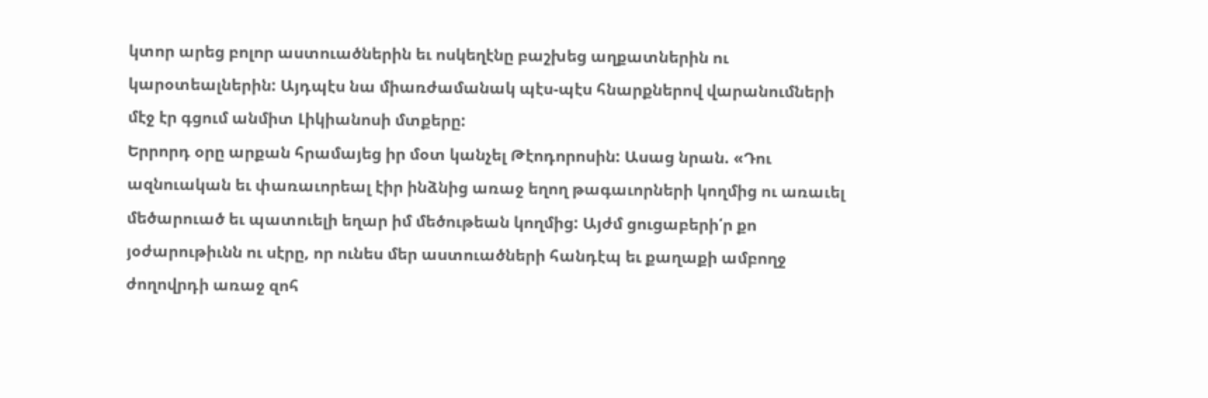կտոր արեց բոլոր աստուածներին եւ ոսկեղէնը բաշխեց աղքատներին ու կարօտեալներին: Այդպէս նա միառժամանակ պէս-պէս հնարքներով վարանումների մէջ էր գցում անմիտ Լիկիանոսի մտքերը:
Երրորդ օրը արքան հրամայեց իր մօտ կանչել Թէոդորոսին: Ասաց նրան. «Դու ազնուական եւ փառաւորեալ էիր ինձնից առաջ եղող թագաւորների կողմից ու առաւել մեծարուած եւ պատուելի եղար իմ մեծութեան կողմից: Այժմ ցուցաբերի՛ր քո յօժարութիւնն ու սէրը, որ ունես մեր աստուածների հանդէպ եւ քաղաքի ամբողջ ժողովրդի առաջ զոհ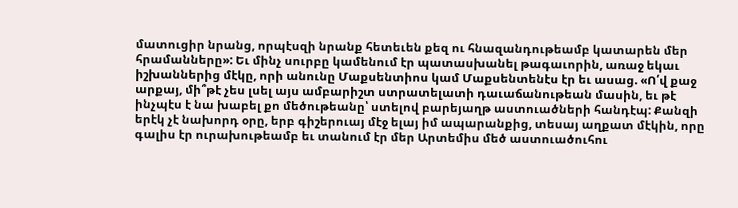մատուցիր նրանց, որպէսզի նրանք հետեւեն քեզ ու հնազանդութեամբ կատարեն մեր հրամանները»: Եւ մինչ սուրբը կամենում էր պատասխանել թագաւորին, առաջ եկաւ իշխաններից մէկը, որի անունը Մաքսենտիոս կամ Մաքսենտենէս էր եւ ասաց. «Ո՛վ քաջ արքայ, մի՞թէ չես լսել այս ամբարիշտ ստրատելատի դաւաճանութեան մասին, եւ թէ ինչպէս է նա խաբել քո մեծութեանը՝ ստելով բարեյաղթ աստուածների հանդէպ: Քանզի երէկ չէ նախորդ օրը, երբ գիշերուայ մէջ ելայ իմ ապարանքից, տեսայ աղքատ մէկին, որը գալիս էր ուրախութեամբ եւ տանում էր մեր Արտեմիս մեծ աստուածուհու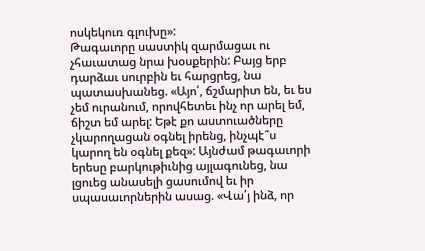ոսկեկուռ գլուխը»:
Թագաւորը սաստիկ զարմացաւ ու չհաւատաց նրա խօսքերին: Բայց երբ դարձաւ սուրբին եւ հարցրեց, նա պատասխանեց. «Այո՛, ճշմարիտ են, եւ ես չեմ ուրանում, որովհետեւ ինչ որ արել եմ, ճիշտ եմ արել: Եթէ քո աստուածները չկարողացան օգնել իրենց, ինչպէ՞ս կարող են օգնել քեզ»: Այնժամ թագաւորի երեսը բարկութիւնից այլագունեց, նա լցուեց անասելի ցասումով եւ իր սպասաւորներին ասաց. «Վա՛յ ինձ, որ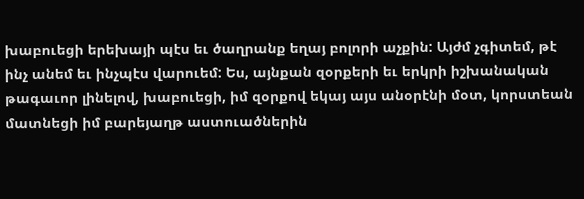խաբուեցի երեխայի պէս եւ ծաղրանք եղայ բոլորի աչքին: Այժմ չգիտեմ, թէ ինչ անեմ եւ ինչպէս վարուեմ: Ես, այնքան զօրքերի եւ երկրի իշխանական թագաւոր լինելով, խաբուեցի, իմ զօրքով եկայ այս անօրէնի մօտ, կորստեան մատնեցի իմ բարեյաղթ աստուածներին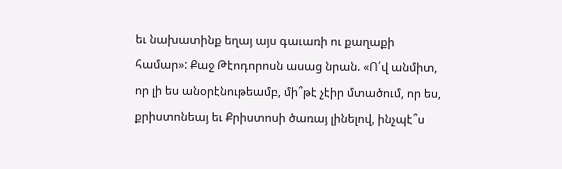եւ նախատինք եղայ այս գաւառի ու քաղաքի համար»: Քաջ Թէոդորոսն ասաց նրան. «Ո՛վ անմիտ, որ լի ես անօրէնութեամբ, մի՞թէ չէիր մտածում, որ ես, քրիստոնեայ եւ Քրիստոսի ծառայ լինելով, ինչպէ՞ս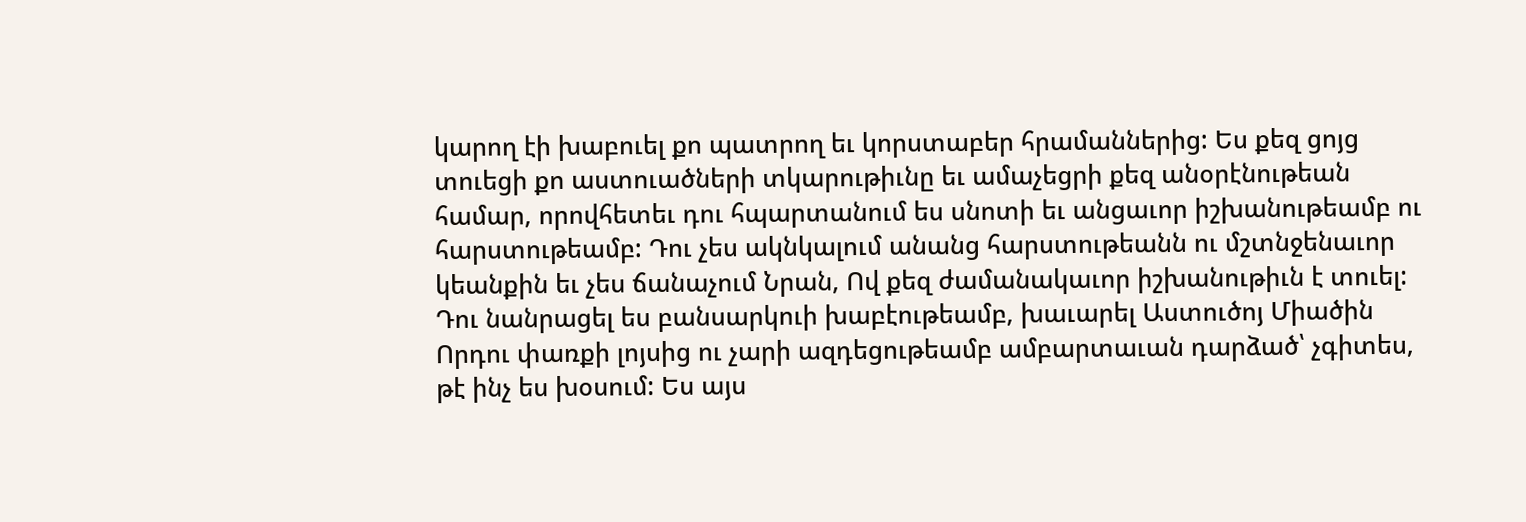կարող էի խաբուել քո պատրող եւ կորստաբեր հրամաններից: Ես քեզ ցոյց տուեցի քո աստուածների տկարութիւնը եւ ամաչեցրի քեզ անօրէնութեան համար, որովհետեւ դու հպարտանում ես սնոտի եւ անցաւոր իշխանութեամբ ու հարստութեամբ: Դու չես ակնկալում անանց հարստութեանն ու մշտնջենաւոր կեանքին եւ չես ճանաչում Նրան, Ով քեզ ժամանակաւոր իշխանութիւն է տուել: Դու նանրացել ես բանսարկուի խաբէութեամբ, խաւարել Աստուծոյ Միածին Որդու փառքի լոյսից ու չարի ազդեցութեամբ ամբարտաւան դարձած՝ չգիտես, թէ ինչ ես խօսում: Ես այս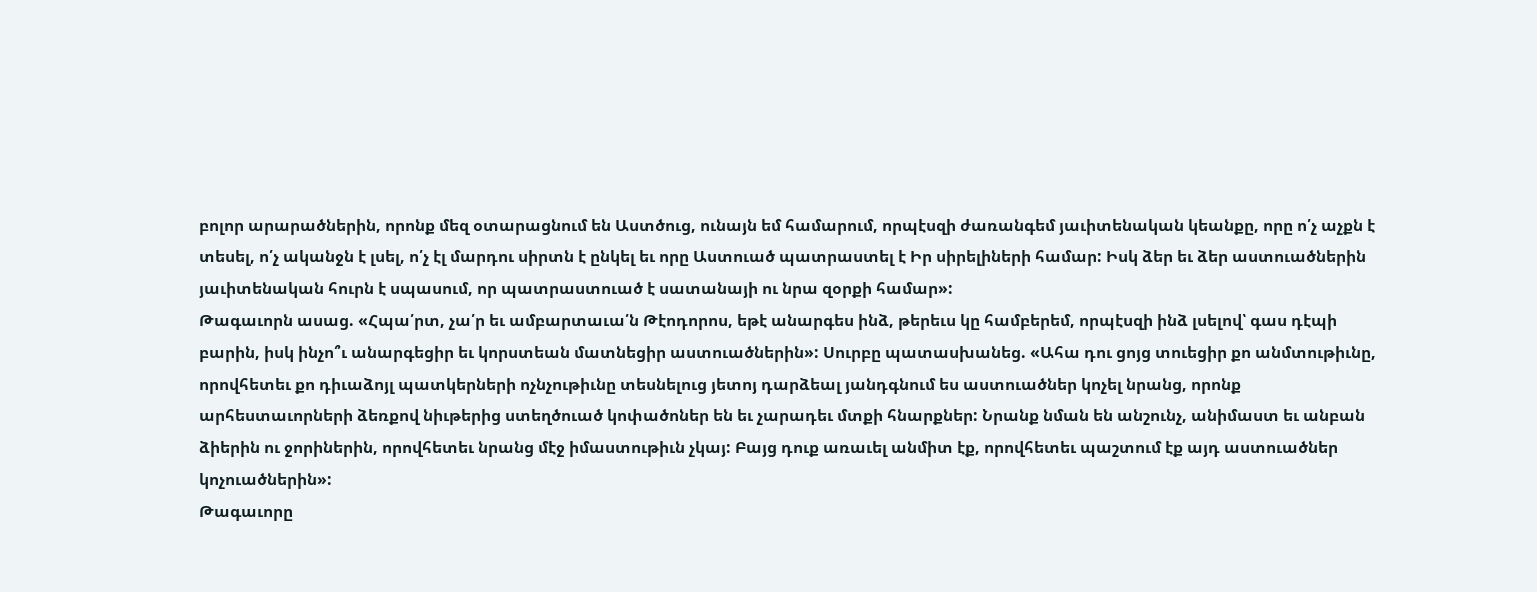բոլոր արարածներին, որոնք մեզ օտարացնում են Աստծուց, ունայն եմ համարում, որպէսզի ժառանգեմ յաւիտենական կեանքը, որը ո՛չ աչքն է տեսել, ո՛չ ականջն է լսել, ո՛չ էլ մարդու սիրտն է ընկել եւ որը Աստուած պատրաստել է Իր սիրելիների համար: Իսկ ձեր եւ ձեր աստուածներին յաւիտենական հուրն է սպասում, որ պատրաստուած է սատանայի ու նրա զօրքի համար»:
Թագաւորն ասաց. «Հպա՛րտ, չա՛ր եւ ամբարտաւա՛ն Թէոդորոս, եթէ անարգես ինձ, թերեւս կը համբերեմ, որպէսզի ինձ լսելով՝ գաս դէպի բարին, իսկ ինչո՞ւ անարգեցիր եւ կորստեան մատնեցիր աստուածներին»: Սուրբը պատասխանեց. «Ահա դու ցոյց տուեցիր քո անմտութիւնը, որովհետեւ քո դիւաձոյլ պատկերների ոչնչութիւնը տեսնելուց յետոյ դարձեալ յանդգնում ես աստուածներ կոչել նրանց, որոնք արհեստաւորների ձեռքով նիւթերից ստեղծուած կոփածոներ են եւ չարադեւ մտքի հնարքներ: Նրանք նման են անշունչ, անիմաստ եւ անբան ձիերին ու ջորիներին, որովհետեւ նրանց մէջ իմաստութիւն չկայ: Բայց դուք առաւել անմիտ էք, որովհետեւ պաշտում էք այդ աստուածներ կոչուածներին»:
Թագաւորը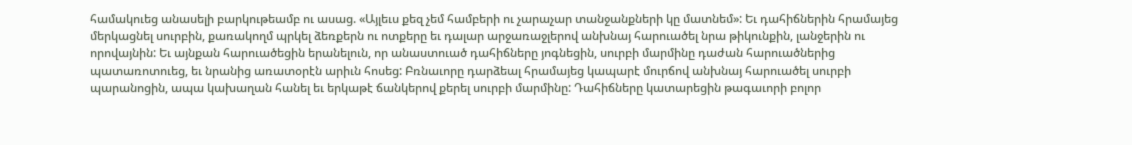համակուեց անասելի բարկութեամբ ու ասաց. «Այլեւս քեզ չեմ համբերի ու չարաչար տանջանքների կը մատնեմ»: Եւ դահիճներին հրամայեց մերկացնել սուրբին, քառակողմ պրկել ձեռքերն ու ոտքերը եւ դալար արջառաջլերով անխնայ հարուածել նրա թիկունքին, լանջերին ու որովայնին: Եւ այնքան հարուածեցին երանելուն, որ անաստուած դահիճները յոգնեցին, սուրբի մարմինը դաժան հարուածներից պատառոտուեց, եւ նրանից առատօրէն արիւն հոսեց: Բռնաւորը դարձեալ հրամայեց կապարէ մուրճով անխնայ հարուածել սուրբի պարանոցին, ապա կախաղան հանել եւ երկաթէ ճանկերով քերել սուրբի մարմինը: Դահիճները կատարեցին թագաւորի բոլոր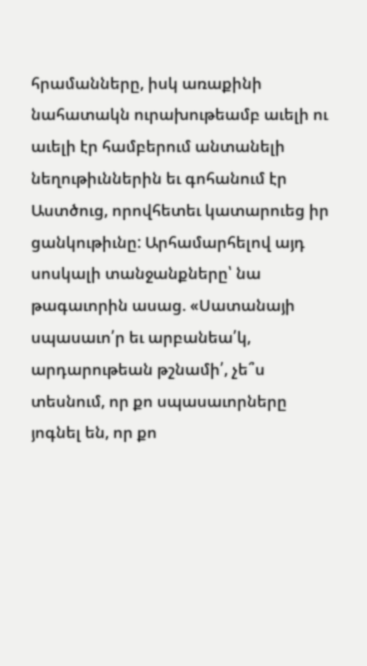հրամանները, իսկ առաքինի նահատակն ուրախութեամբ աւելի ու աւելի էր համբերում անտանելի նեղութիւններին եւ գոհանում էր Աստծուց, որովհետեւ կատարուեց իր ցանկութիւնը: Արհամարհելով այդ սոսկալի տանջանքները՝ նա թագաւորին ասաց. «Սատանայի սպասաւո՛ր եւ արբանեա՛կ, արդարութեան թշնամի՛, չե՞ս տեսնում, որ քո սպասաւորները յոգնել են, որ քո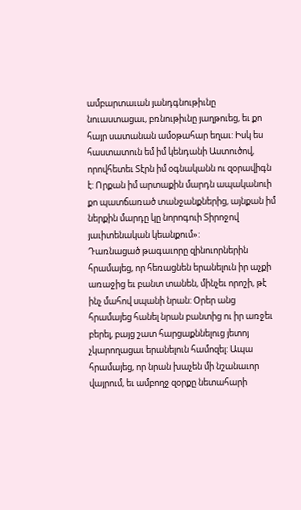ամբարտաւան յանդգնութիւնը նուաստացաւ, բռնութիւնը յաղթուեց, եւ քո հայր սատանան ամօթահար եղաւ: Իսկ ես հաստատուն եմ իմ կենդանի Աստուծով, որովհետեւ Տէրն իմ օգնականն ու զօրավիգն է: Որքան իմ արտաքին մարդն ապականուի քո պատճառած տանջանքներից, այնքան իմ ներքին մարդը կը նորոգուի Տիրոջով յաւիտենական կեանքում»:
Դառնացած թագաւորը զինուորներին հրամայեց, որ հեռացնեն երանելուն իր աչքի առաջից եւ բանտ տանեն, մինչեւ որոշի, թէ ինչ մահով սպանի նրան: Օրեր անց հրամայեց հանել նրան բանտից ու իր առջեւ բերել, բայց շատ հարցաքննելուց յետոյ չկարողացաւ երանելուն համոզել: Ապա հրամայեց, որ նրան խաչեն մի նշանաւոր վայրում, եւ ամբողջ զօրքը նետահարի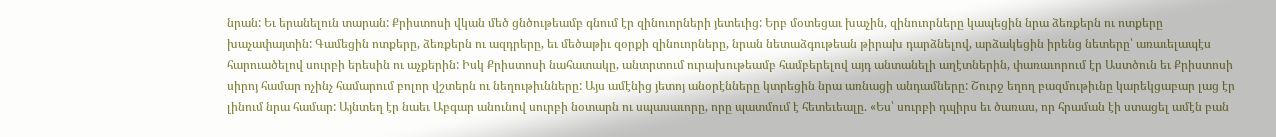նրան: Եւ երանելուն տարան: Քրիստոսի վկան մեծ ցնծութեամբ գնում էր զինուորների յետեւից: Երբ մօտեցաւ խաչին, զինուորները կապեցին նրա ձեռքերն ու ոտքերը խաչափայտին: Գամեցին ոտքերը, ձեռքերն ու ազդրերը, եւ մեծաթիւ զօրքի զինուորները, նրան նետաձգութեան թիրախ դարձնելով, արձակեցին իրենց նետերը՝ առաւելապէս հարուածելով սուրբի երեսին ու աչքերին: Իսկ Քրիստոսի նահատակը, անտրտում ուրախութեամբ համբերելով այդ անտանելի աղէտներին, փառաւորում էր Աստծուն եւ Քրիստոսի սիրոյ համար ոչինչ համարում բոլոր վշտերն ու նեղութիւնները: Այս ամէնից յետոյ անօրէնները կտրեցին նրա առնացի անդամները: Շուրջ եղող բազմութիւնը կարեկցաբար լաց էր լինում նրա համար: Այնտեղ էր նաեւ Աբգար անունով սուրբի նօտարն ու սպասաւորը, որը պատմում է հետեւեալը. «Ես՝ սուրբի դպիրս եւ ծառաս, որ հրաման էի ստացել ամէն բան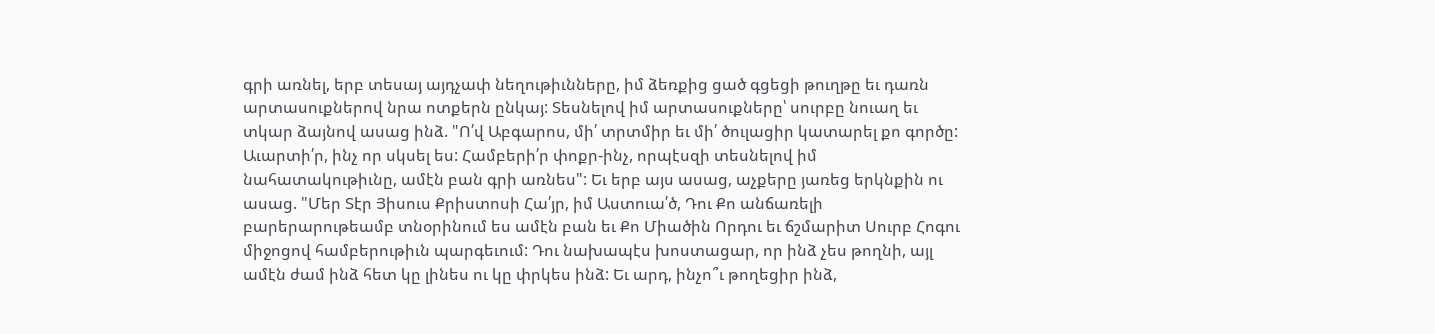գրի առնել, երբ տեսայ այդչափ նեղութիւնները, իմ ձեռքից ցած գցեցի թուղթը եւ դառն արտասուքներով նրա ոտքերն ընկայ: Տեսնելով իմ արտասուքները՝ սուրբը նուաղ եւ տկար ձայնով ասաց ինձ. "Ո՛վ Աբգարոս, մի՛ տրտմիր եւ մի՛ ծուլացիր կատարել քո գործը: Աւարտի՛ր, ինչ որ սկսել ես: Համբերի՛ր փոքր-ինչ, որպէսզի տեսնելով իմ նահատակութիւնը, ամէն բան գրի առնես": Եւ երբ այս ասաց, աչքերը յառեց երկնքին ու ասաց. "Մեր Տէր Յիսուս Քրիստոսի Հա՛յր, իմ Աստուա՛ծ, Դու Քո անճառելի բարերարութեամբ տնօրինում ես ամէն բան եւ Քո Միածին Որդու եւ ճշմարիտ Սուրբ Հոգու միջոցով համբերութիւն պարգեւում: Դու նախապէս խոստացար, որ ինձ չես թողնի, այլ ամէն ժամ ինձ հետ կը լինես ու կը փրկես ինձ: Եւ արդ, ինչո՞ւ թողեցիր ինձ,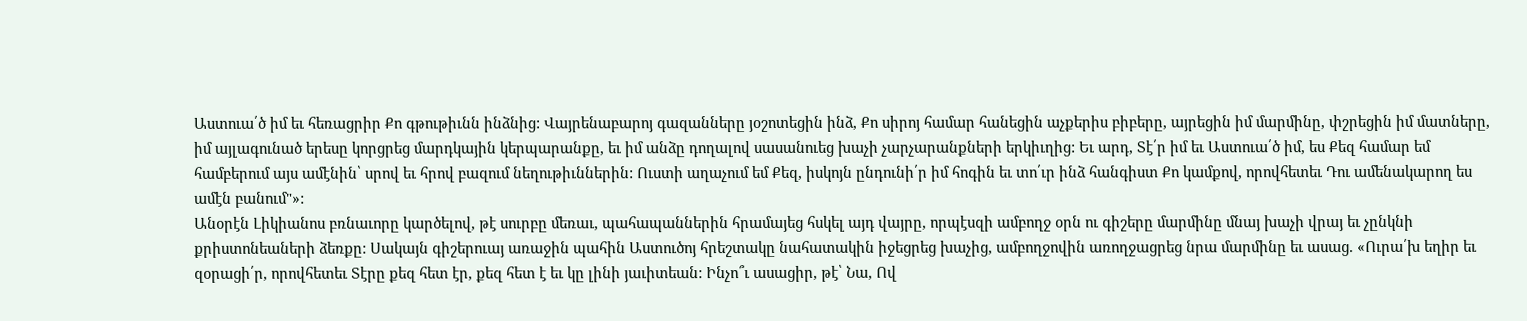Աստուա՛ծ իմ եւ հեռացրիր Քո գթութիւնն ինձնից: Վայրենաբարոյ գազանները յօշոտեցին ինձ, Քո սիրոյ համար հանեցին աչքերիս բիբերը, այրեցին իմ մարմինը, փշրեցին իմ մատները, իմ այլագունած երեսը կորցրեց մարդկային կերպարանքը, եւ իմ անձը դողալով սասանուեց խաչի չարչարանքների երկիւղից: Եւ արդ, Տէ՛ր իմ եւ Աստուա՛ծ իմ, ես Քեզ համար եմ համբերում այս ամէնին՝ սրով եւ հրով բազում նեղութիւններին: Ուստի աղաչում եմ Քեզ, իսկոյն ընդունի՛ր իմ հոգին եւ տո՛ւր ինձ հանգիստ Քո կամքով, որովհետեւ Դու ամենակարող ես ամէն բանում"»:
Անօրէն Լիկիանոս բռնաւորը կարծելով, թէ սուրբը մեռաւ, պահապաններին հրամայեց հսկել այդ վայրը, որպէսզի ամբողջ օրն ու գիշերը մարմինը մնայ խաչի վրայ եւ չընկնի քրիստոնեաների ձեռքը: Սակայն գիշերուայ առաջին պահին Աստուծոյ հրեշտակը նահատակին իջեցրեց խաչից, ամբողջովին առողջացրեց նրա մարմինը եւ ասաց. «Ուրա՛խ եղիր եւ զօրացի՛ր, որովհետեւ Տէրը քեզ հետ էր, քեզ հետ է եւ կը լինի յաւիտեան: Ինչո՞ւ ասացիր, թէ՝ Նա, Ով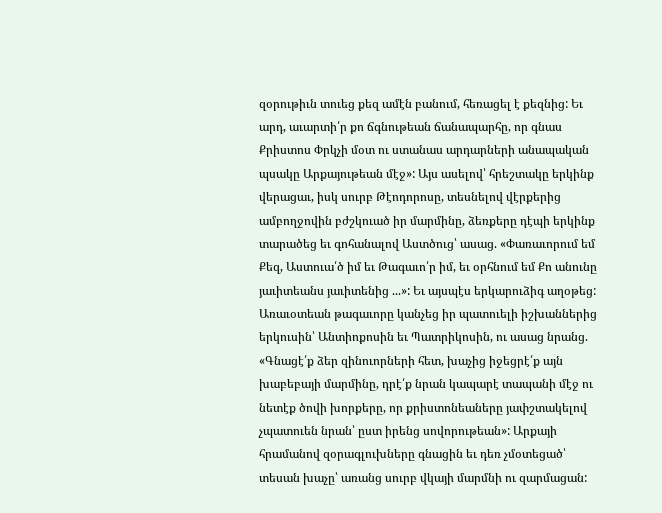զօրութիւն տուեց քեզ ամէն բանում, հեռացել է քեզնից: Եւ արդ, աւարտի՛ր քո ճգնութեան ճանապարհը, որ գնաս Քրիստոս Փրկչի մօտ ու ստանաս արդարների անապական պսակը Արքայութեան մէջ»: Այս ասելով՝ հրեշտակը երկինք վերացաւ, իսկ սուրբ Թէոդորոսը, տեսնելով վէրքերից ամբողջովին բժշկուած իր մարմինը, ձեռքերը դէպի երկինք տարածեց եւ գոհանալով Աստծուց՝ ասաց. «Փառաւորում եմ Քեզ, Աստուա՛ծ իմ եւ Թագաւո՛ր իմ, եւ օրհնում եմ Քո անունը յաւիտեանս յաւիտենից ...»: Եւ այսպէս երկարուձիգ աղօթեց:
Առաւօտեան թագաւորը կանչեց իր պատուելի իշխաններից երկուսին՝ Անտիոքոսին եւ Պատրիկոսին, ու ասաց նրանց. «Գնացէ՛ք ձեր զինուորների հետ, խաչից իջեցրէ՛ք այն խաբեբայի մարմինը, դրէ՛ք նրան կապարէ տապանի մէջ ու նետէք ծովի խորքերը, որ քրիստոնեաները յափշտակելով չպատուեն նրան՝ ըստ իրենց սովորութեան»: Արքայի հրամանով զօրագլուխները գնացին եւ դեռ չմօտեցած՝ տեսան խաչը՝ առանց սուրբ վկայի մարմնի ու զարմացան: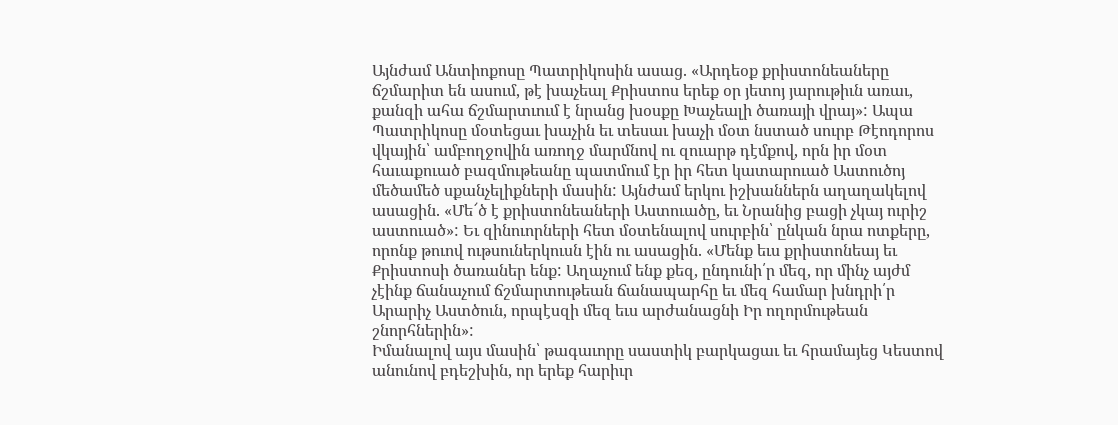Այնժամ Անտիոքոսը Պատրիկոսին ասաց. «Արդեօք քրիստոնեաները ճշմարիտ են ասում, թէ խաչեալ Քրիստոս երեք օր յետոյ յարութիւն առաւ, քանզի ահա ճշմարտւում է նրանց խօսքը Խաչեալի ծառայի վրայ»: Ապա Պատրիկոսը մօտեցաւ խաչին եւ տեսաւ խաչի մօտ նստած սուրբ Թէոդորոս վկային՝ ամբողջովին առողջ մարմնով ու զուարթ դէմքով, որն իր մօտ հաւաքուած բազմութեանը պատմում էր իր հետ կատարուած Աստուծոյ մեծամեծ սքանչելիքների մասին: Այնժամ երկու իշխաններն աղաղակելով ասացին. «Մե՜ծ է քրիստոնեաների Աստուածը, եւ Նրանից բացի չկայ ուրիշ աստուած»: Եւ զինուորների հետ մօտենալով սուրբին՝ ընկան նրա ոտքերը, որոնք թուով ութսուներկուսն էին ու ասացին. «Մենք եւս քրիստոնեայ եւ Քրիստոսի ծառաներ ենք: Աղաչում ենք քեզ, ընդունի՛ր մեզ, որ մինչ այժմ չէինք ճանաչում ճշմարտութեան ճանապարհը եւ մեզ համար խնդրի՛ր Արարիչ Աստծուն, որպէսզի մեզ եւս արժանացնի Իր ողորմութեան շնորհներին»:
Իմանալով այս մասին՝ թագաւորը սաստիկ բարկացաւ եւ հրամայեց Կեստով անունով բդեշխին, որ երեք հարիւր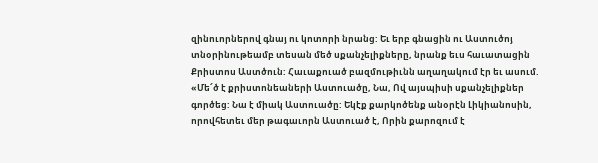զինուորներով գնայ ու կոտորի նրանց: Եւ երբ գնացին ու Աստուծոյ տնօրինութեամբ տեսան մեծ սքանչելիքները, նրանք եւս հաւատացին Քրիստոս Աստծուն: Հաւաքուած բազմութիւնն աղաղակում էր եւ ասում. «Մե՜ծ է քրիստոնեաների Աստուածը, Նա, Ով այսպիսի սքանչելիքներ գործեց: Նա է միակ Աստուածը: Եկէք քարկոծենք անօրէն Լիկիանոսին, որովհետեւ մեր թագաւորն Աստուած է, Որին քարոզում է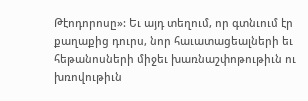Թէոդորոսը»: Եւ այդ տեղում, որ գտնւում էր քաղաքից դուրս, նոր հաւատացեալների եւ հեթանոսների միջեւ խառնաշփոթութիւն ու խռովութիւն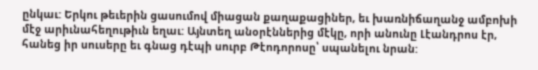ընկաւ: Երկու թեւերին ցասումով միացան քաղաքացիներ, եւ խառնիճաղանջ ամբոխի մէջ արիւնահեղութիւն եղաւ: Այնտեղ անօրէններից մէկը, որի անունը Լէանդրոս էր, հանեց իր սուսերը եւ գնաց դէպի սուրբ Թէոդորոսը՝ սպանելու նրան: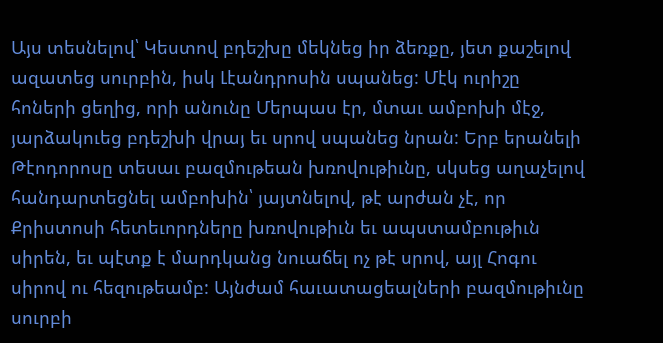Այս տեսնելով՝ Կեստով բդեշխը մեկնեց իր ձեռքը, յետ քաշելով ազատեց սուրբին, իսկ Լէանդրոսին սպանեց: Մէկ ուրիշը հոների ցեղից, որի անունը Մերպաս էր, մտաւ ամբոխի մէջ, յարձակուեց բդեշխի վրայ եւ սրով սպանեց նրան: Երբ երանելի Թէոդորոսը տեսաւ բազմութեան խռովութիւնը, սկսեց աղաչելով հանդարտեցնել ամբոխին՝ յայտնելով, թէ արժան չէ, որ Քրիստոսի հետեւորդները խռովութիւն եւ ապստամբութիւն սիրեն, եւ պէտք է մարդկանց նուաճել ոչ թէ սրով, այլ Հոգու սիրով ու հեզութեամբ: Այնժամ հաւատացեալների բազմութիւնը սուրբի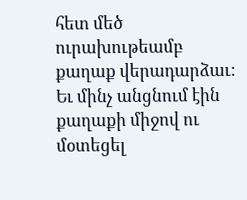հետ մեծ ուրախութեամբ քաղաք վերադարձաւ:
Եւ մինչ անցնում էին քաղաքի միջով ու մօտեցել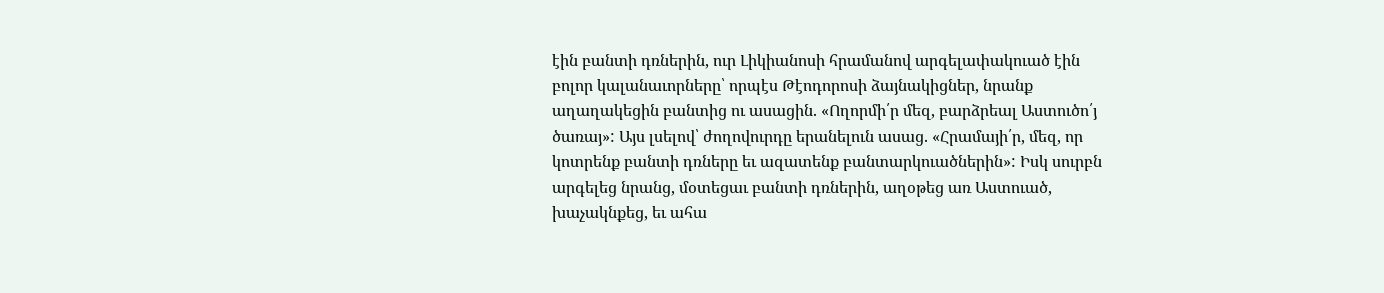էին բանտի դռներին, ուր Լիկիանոսի հրամանով արգելափակուած էին բոլոր կալանաւորները՝ որպէս Թէոդորոսի ձայնակիցներ, նրանք աղաղակեցին բանտից ու ասացին. «Ողորմի՛ր մեզ, բարձրեալ Աստուծո՛յ ծառայ»: Այս լսելով՝ ժողովուրդը երանելուն ասաց. «Հրամայի՛ր, մեզ, որ կոտրենք բանտի դռները եւ ազատենք բանտարկուածներին»: Իսկ սուրբն արգելեց նրանց, մօտեցաւ բանտի դռներին, աղօթեց առ Աստուած, խաչակնքեց, եւ ահա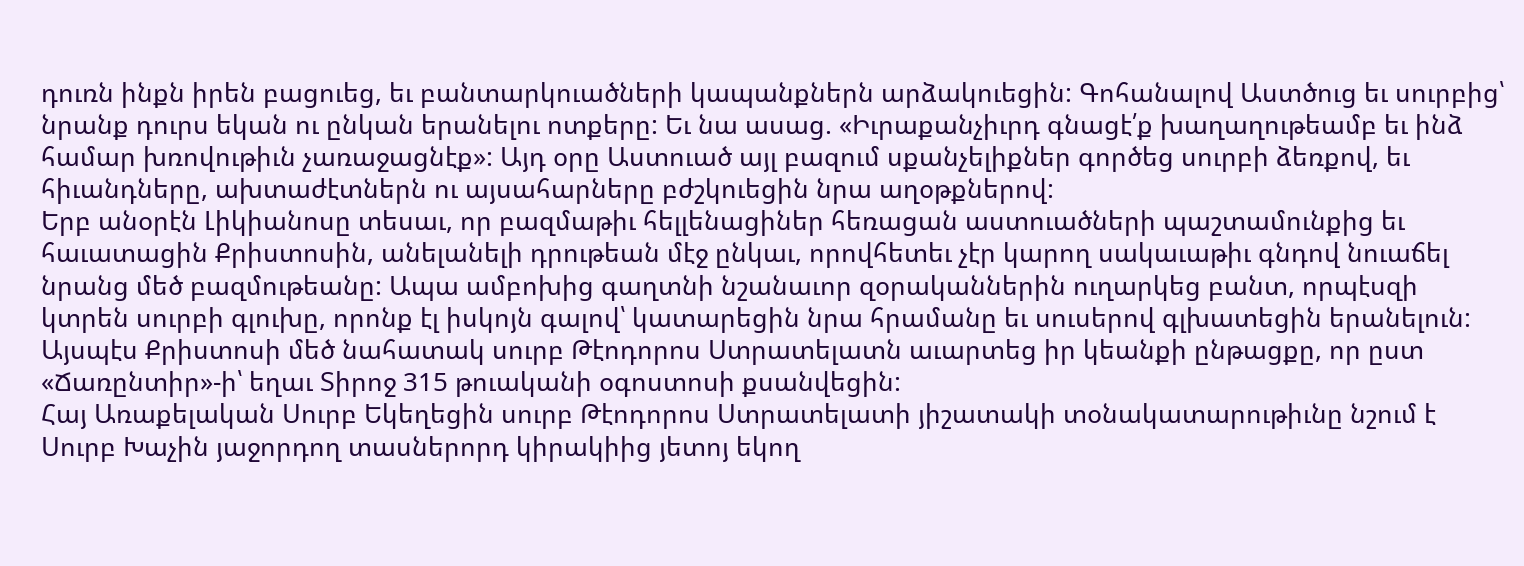դուռն ինքն իրեն բացուեց, եւ բանտարկուածների կապանքներն արձակուեցին: Գոհանալով Աստծուց եւ սուրբից՝ նրանք դուրս եկան ու ընկան երանելու ոտքերը: Եւ նա ասաց. «Իւրաքանչիւրդ գնացէ՛ք խաղաղութեամբ եւ ինձ համար խռովութիւն չառաջացնէք»: Այդ օրը Աստուած այլ բազում սքանչելիքներ գործեց սուրբի ձեռքով, եւ հիւանդները, ախտաժէտներն ու այսահարները բժշկուեցին նրա աղօթքներով:
Երբ անօրէն Լիկիանոսը տեսաւ, որ բազմաթիւ հելլենացիներ հեռացան աստուածների պաշտամունքից եւ հաւատացին Քրիստոսին, անելանելի դրութեան մէջ ընկաւ, որովհետեւ չէր կարող սակաւաթիւ գնդով նուաճել նրանց մեծ բազմութեանը: Ապա ամբոխից գաղտնի նշանաւոր զօրականներին ուղարկեց բանտ, որպէսզի կտրեն սուրբի գլուխը, որոնք էլ իսկոյն գալով՝ կատարեցին նրա հրամանը եւ սուսերով գլխատեցին երանելուն: Այսպէս Քրիստոսի մեծ նահատակ սուրբ Թէոդորոս Ստրատելատն աւարտեց իր կեանքի ընթացքը, որ ըստ «Ճառընտիր»-ի՝ եղաւ Տիրոջ 315 թուականի օգոստոսի քսանվեցին:
Հայ Առաքելական Սուրբ Եկեղեցին սուրբ Թէոդորոս Ստրատելատի յիշատակի տօնակատարութիւնը նշում է Սուրբ Խաչին յաջորդող տասներորդ կիրակիից յետոյ եկող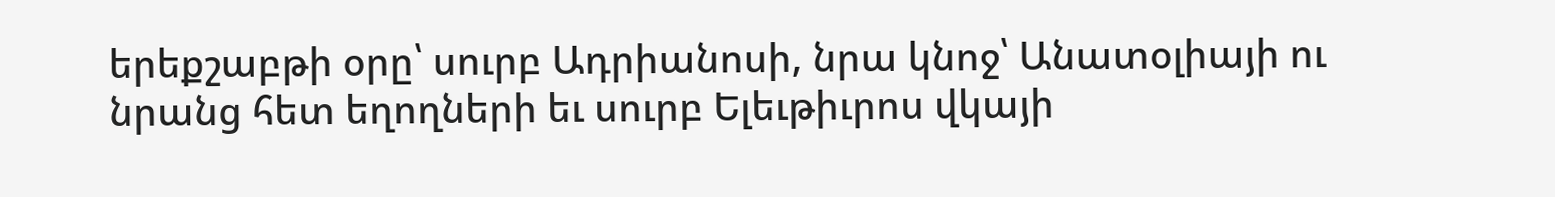երեքշաբթի օրը՝ սուրբ Ադրիանոսի, նրա կնոջ՝ Անատօլիայի ու նրանց հետ եղողների եւ սուրբ Ելեւթիւրոս վկայի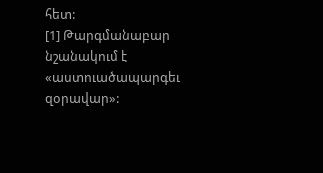հետ:
[1] Թարգմանաբար նշանակում է «աստուածապարգեւ զօրավար»: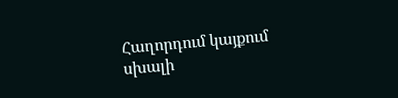Հաղորդում կայքում սխալի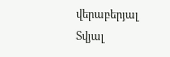վերաբերյալ
Տվյալ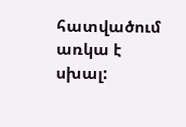հատվածում առկա է սխալ: